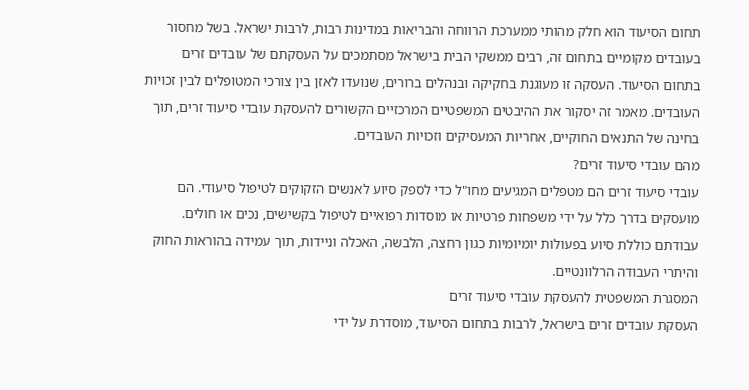תחום הסיעוד הוא חלק מהותי ממערכת הרווחה והבריאות במדינות רבות, לרבות ישראל. בשל מחסור בעובדים מקומיים בתחום זה, רבים ממשקי הבית בישראל מסתמכים על העסקתם של עובדים זרים בתחום הסיעוד. העסקה זו מעוגנת בחקיקה ובנהלים ברורים, שנועדו לאזן בין צורכי המטופלים לבין זכויות העובדים. מאמר זה יסקור את ההיבטים המשפטיים המרכזיים הקשורים להעסקת עובדי סיעוד זרים, תוך בחינה של התנאים החוקיים, אחריות המעסיקים וזכויות העובדים.
מהם עובדי סיעוד זרים?
עובדי סיעוד זרים הם מטפלים המגיעים מחו"ל כדי לספק סיוע לאנשים הזקוקים לטיפול סיעודי. הם מועסקים בדרך כלל על ידי משפחות פרטיות או מוסדות רפואיים לטיפול בקשישים, נכים או חולים. עבודתם כוללת סיוע בפעולות יומיומיות כגון רחצה, הלבשה, האכלה וניידות, תוך עמידה בהוראות החוק והיתרי העבודה הרלוונטיים.
המסגרת המשפטית להעסקת עובדי סיעוד זרים
העסקת עובדים זרים בישראל, לרבות בתחום הסיעוד, מוסדרת על ידי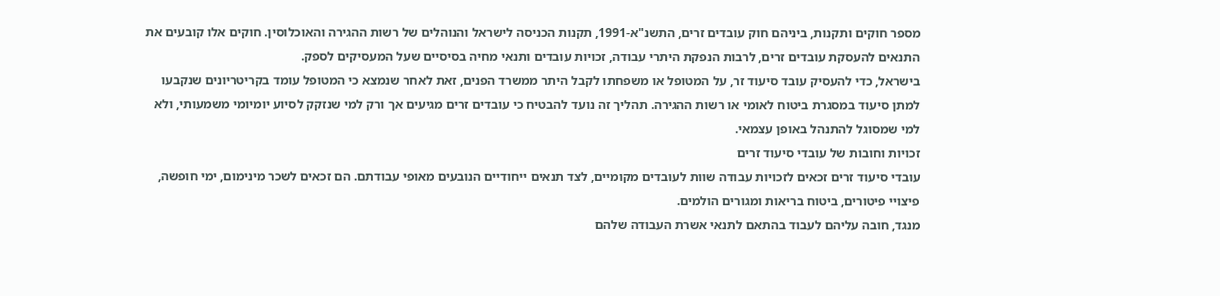מספר חוקים ותקנות, ביניהם חוק עובדים זרים, התשנ"א-1991, תקנות הכניסה לישראל והנוהלים של רשות ההגירה והאוכלוסין. חוקים אלו קובעים את התנאים להעסקת עובדים זרים, לרבות הנפקת היתרי עבודה, זכויות עובדים ותנאי מחיה בסיסיים שעל המעסיקים לספק.
בישראל, כדי להעסיק עובד סיעוד זר, על המטופל או משפחתו לקבל היתר ממשרד הפנים, זאת לאחר שנמצא כי המטופל עומד בקריטריונים שנקבעו למתן סיעוד במסגרת ביטוח לאומי או רשות ההגירה. תהליך זה נועד להבטיח כי עובדים זרים מגיעים אך ורק למי שנזקק לסיוע יומיומי משמעותי, ולא למי שמסוגל להתנהל באופן עצמאי.
זכויות וחובות של עובדי סיעוד זרים
עובדי סיעוד זרים זכאים לזכויות עבודה שוות לעובדים מקומיים, לצד תנאים ייחודיים הנובעים מאופי עבודתם. הם זכאים לשכר מינימום, ימי חופשה, פיצויי פיטורים, ביטוח בריאות ומגורים הולמים.
מנגד, חובה עליהם לעבוד בהתאם לתנאי אשרת העבודה שלהם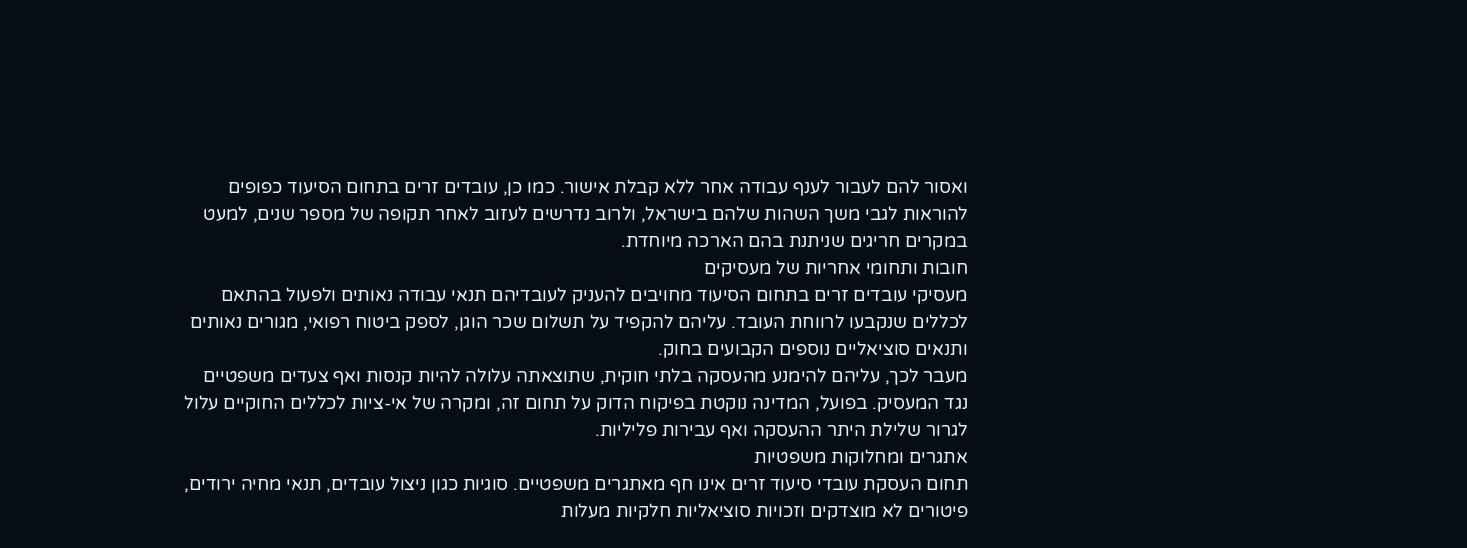ואסור להם לעבור לענף עבודה אחר ללא קבלת אישור. כמו כן, עובדים זרים בתחום הסיעוד כפופים להוראות לגבי משך השהות שלהם בישראל, ולרוב נדרשים לעזוב לאחר תקופה של מספר שנים, למעט במקרים חריגים שניתנת בהם הארכה מיוחדת.
חובות ותחומי אחריות של מעסיקים
מעסיקי עובדים זרים בתחום הסיעוד מחויבים להעניק לעובדיהם תנאי עבודה נאותים ולפעול בהתאם לכללים שנקבעו לרווחת העובד. עליהם להקפיד על תשלום שכר הוגן, לספק ביטוח רפואי, מגורים נאותים ותנאים סוציאליים נוספים הקבועים בחוק.
מעבר לכך, עליהם להימנע מהעסקה בלתי חוקית, שתוצאתה עלולה להיות קנסות ואף צעדים משפטיים נגד המעסיק. בפועל, המדינה נוקטת בפיקוח הדוק על תחום זה, ומקרה של אי-ציות לכללים החוקיים עלול לגרור שלילת היתר ההעסקה ואף עבירות פליליות.
אתגרים ומחלוקות משפטיות
תחום העסקת עובדי סיעוד זרים אינו חף מאתגרים משפטיים. סוגיות כגון ניצול עובדים, תנאי מחיה ירודים, פיטורים לא מוצדקים וזכויות סוציאליות חלקיות מעלות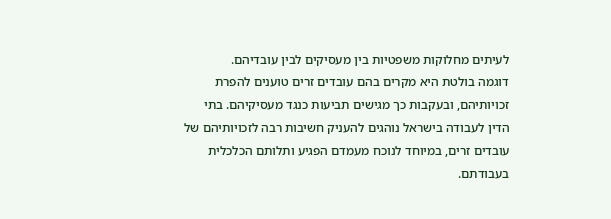לעיתים מחלוקות משפטיות בין מעסיקים לבין עובדיהם.
דוגמה בולטת היא מקרים בהם עובדים זרים טוענים להפרת זכויותיהם, ובעקבות כך מגישים תביעות כנגד מעסיקיהם. בתי הדין לעבודה בישראל נוהגים להעניק חשיבות רבה לזכויותיהם של עובדים זרים, במיוחד לנוכח מעמדם הפגיע ותלותם הכלכלית בעבודתם.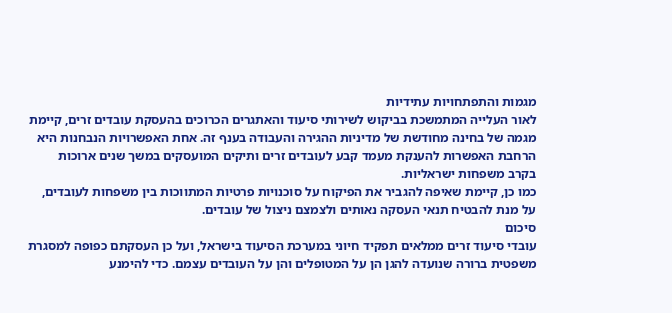מגמות והתפתחויות עתידיות
לאור העלייה המתמשכת בביקוש לשירותי סיעוד והאתגרים הכרוכים בהעסקת עובדים זרים, קיימת מגמה של בחינה מחודשת של מדיניות ההגירה והעבודה בענף זה. אחת האפשרויות הנבחנות היא הרחבת האפשרות להענקת מעמד קבע לעובדים זרים ותיקים המועסקים במשך שנים ארוכות בקרב משפחות ישראליות.
כמו כן, קיימת שאיפה להגביר את הפיקוח על סוכנויות פרטיות המתווכות בין משפחות לעובדים, על מנת להבטיח תנאי העסקה נאותים ולצמצם ניצול של עובדים.
סיכום
עובדי סיעוד זרים ממלאים תפקיד חיוני במערכת הסיעוד בישראל, ועל כן העסקתם כפופה למסגרת משפטית ברורה שנועדה להגן הן על המטופלים והן על העובדים עצמם. כדי להימנע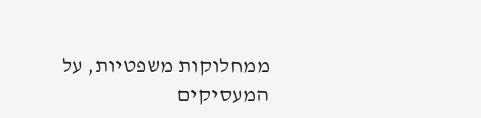ממחלוקות משפטיות, על המעסיקים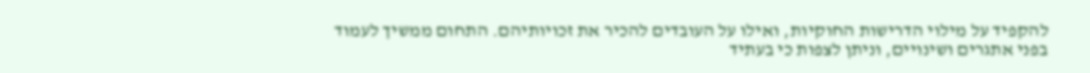להקפיד על מילוי הדרישות החוקיות, ואילו על העובדים להכיר את זכויותיהם. התחום ממשיך לעמוד בפני אתגרים ושינויים, וניתן לצפות כי בעתיד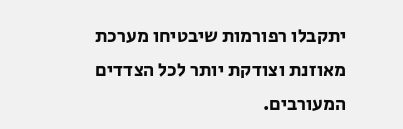יתקבלו רפורמות שיבטיחו מערכת מאוזנת וצודקת יותר לכל הצדדים המעורבים.